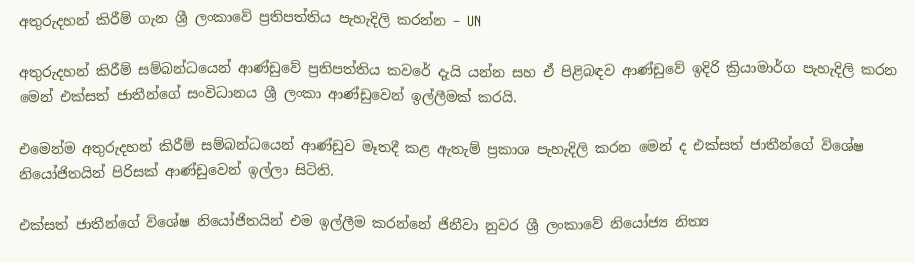අතුරුදහන් කිරීම් ගැන ශ්‍රී ලංකාවේ ප්‍රතිපත්තිය පැහැදිලි කරන්න – UN

අතුරුදහන් කිරීම් සම්බන්ධයෙන් ආණ්ඩුවේ ප්‍රතිපත්තිය කවරේ දැයි යන්න සහ ඒ පිළිබඳව ආණ්ඩුවේ ඉදිරි ක්‍රියාමාර්ග පැහැදිලි කරන මෙන් එක්සත් ජාතීන්ගේ සංවිධානය ශ්‍රී ලංකා ආණ්ඩුවෙන් ඉල්ලීමක් කරයි.

එමෙන්ම අතුරුදහන් කිරීම් සම්බන්ධයෙන් ආණ්ඩුව මෑතදී කළ ඇතැම් ප්‍රකාශ පැහැදිලි කරන මෙන් ද එක්සත් ජාතීන්ගේ විශේෂ නියෝජිතයින් පිරිසක් ආණ්ඩුවෙන් ඉල්ලා සිටිති.

එක්සත් ජාතීන්ගේ විශේෂ නියෝජිතයින් එම ඉල්ලීම කරන්නේ ජිනීවා නුවර ශ්‍රී ලංකාවේ නියෝජ්‍ය නිත්‍ය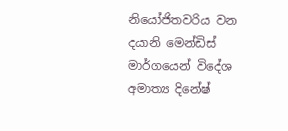නියෝජිතවරිය වන දයානි මෙන්ඩිස් මාර්ගයෙන් විදේශ අමාත්‍ය දිනේෂ්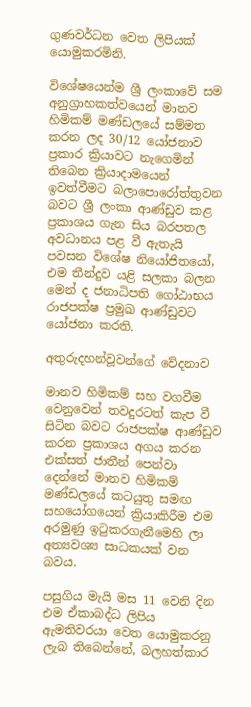ගුණවර්ධන වෙත ලිපියක් යොමුකරමිනි.

විශේෂයෙන්ම ශ්‍රී ලංකාවේ සම අනුග්‍රාහකත්වයෙන් මානව හිමිකම් මණ්ඩලයේ සම්මත කරන ලද 30/12 යෝජනාව ප්‍රකාර ක්‍රියාවට නැගෙමින් තිබෙන ක්‍රියාදාමයෙන් ඉවත්වීමට බලාපොරෝත්තුවන බවට ශ්‍රී ලංකා ආණ්ඩුව කළ ප්‍රකාශය ගැන සිය බරපතල අවධානය පළ වී ඇතැයි පවසන විශේෂ නියෝජිතයෝ, එම තීන්දුව යළි සලකා බලන මෙන් ද ජනාධිපති ගෝඨාභය රාජපක්ෂ ප්‍රමුඛ ආණ්ඩුවට යෝජනා කරති.

අතුරුදහන්වූවන්ගේ වේදනාව

මානව හිමිකම් සහ වගවීම වෙනුවෙන් තවදුරටත් කැප වී සිටින බවට රාජපක්ෂ ආණ්ඩුව කරන ප්‍රකාශය අගය කරන එක්සත් ජාතීන් පෙන්වා දෙන්නේ මානව හිමිකම් මණ්ඩලයේ කටයුතු සමඟ සහයෝගයෙන් ක්‍රියාකිරීම එම අරමුණු ඉටුකරගැනීමෙහි ලා අත්‍යවශ්‍ය සාධකයක් වන බවය.

පසුගිය මැයි මස 11 වෙනි දින එම ඒකාබද්ධ ලිපිය ඇමතිවරයා වෙත යොමුකරනු ලැබ තිබෙන්නේ, බලහත්කාර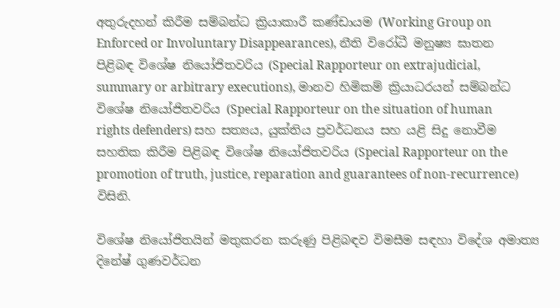අතුරුදහන් කිරීම සම්බන්ධ ක්‍රියාකාරී කණ්ඩායම (Working Group on Enforced or Involuntary Disappearances), නීති විරෝධී මනුෂ්‍ය ඝාතන පිළිබඳ විශේෂ නියෝජිතවරිය (Special Rapporteur on extrajudicial, summary or arbitrary executions), මානව හිමිකම් ක්‍රියාධරයන් සම්බන්ධ විශේෂ නියෝජිතවරිය (Special Rapporteur on the situation of human rights defenders) සහ සත්‍යය, යුක්තිය ප්‍රවර්ධනය සහ යළි සිදු නොවීම සහතික කිරීම පිළිබඳ විශේෂ නියෝජිතවරිය (Special Rapporteur on the promotion of truth, justice, reparation and guarantees of non-recurrence) විසිනි.

විශේෂ නියෝජිතයින් මතුකරන කරුණු පිළිබඳව විමසීම සඳහා විදේශ අමාත්‍ය දිනේෂ් ගුණවර්ධන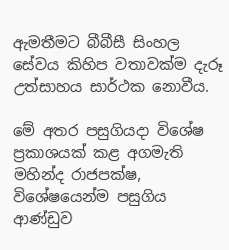ඇමතීමට බීබීසී සිංහල සේවය කිහිප වතාවක්ම දැරූ උත්සාහය සාර්ථක නොවීය.

මේ අතර පසුගියදා විශේෂ ප්‍රකාශයක් කළ අගමැති මහින්ද රාජපක්ෂ, විශේෂයෙන්ම පසුගිය ආණ්ඩුව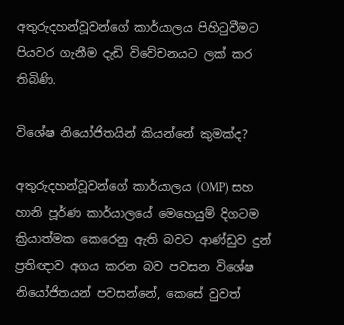අතුරුදහන්වූවන්ගේ කාර්යාලය පිහිටුවීමට පියවර ගැනීම දැඩි විවේචනයට ලක් කර තිබිණි.

විශේෂ නියෝජිතයින් කියන්නේ කුමක්ද?

අතුරුදහන්වූවන්ගේ කාර්යාලය (OMP) සහ හානි පූර්ණ කාර්යාලයේ මෙහෙයුම් දිගටම ක්‍රියාත්මක කෙරෙනු ඇති බවට ආණ්ඩුව දුන් ප්‍රතිඥාව අගය කරන බව පවසන විශේෂ නියෝජිතයන් පවසන්නේ, කෙසේ වුවත්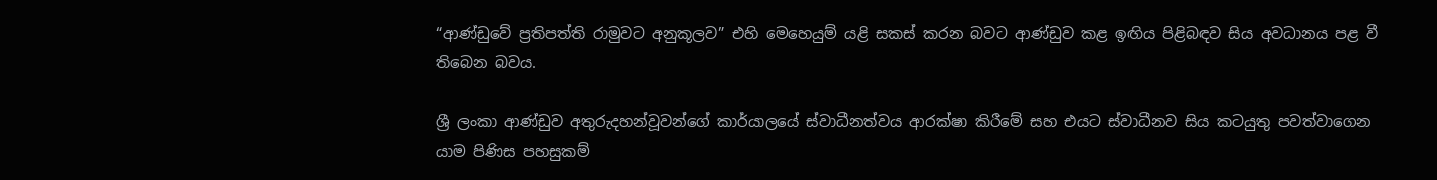“ආණ්ඩුවේ ප්‍රතිපත්ති රාමුවට අනුකූලව” එහි මෙහෙයුම් යළි සකස් කරන බවට ආණ්ඩුව කළ ඉඟිය පිළිබඳව සිය අවධානය පළ වී තිබෙන බවය.

ශ්‍රී ලංකා ආණ්ඩුව අතුරුදහන්වූවන්ගේ කාර්යාලයේ ස්වාධීනත්වය ආරක්ෂා කිරීමේ සහ එයට ස්වාධීනව සිය කටයුතු පවත්වාගෙන යාම පිණිස පහසුකම්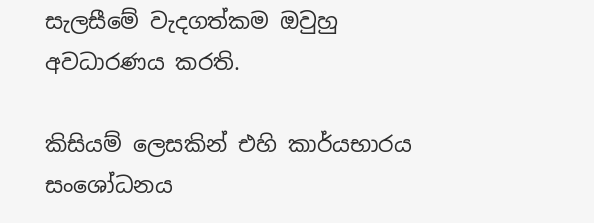සැලසීමේ වැදගත්කම ඔවුහු අවධාරණය කරති.

කිසියම් ලෙසකින් එහි කාර්යභාරය සංශෝධනය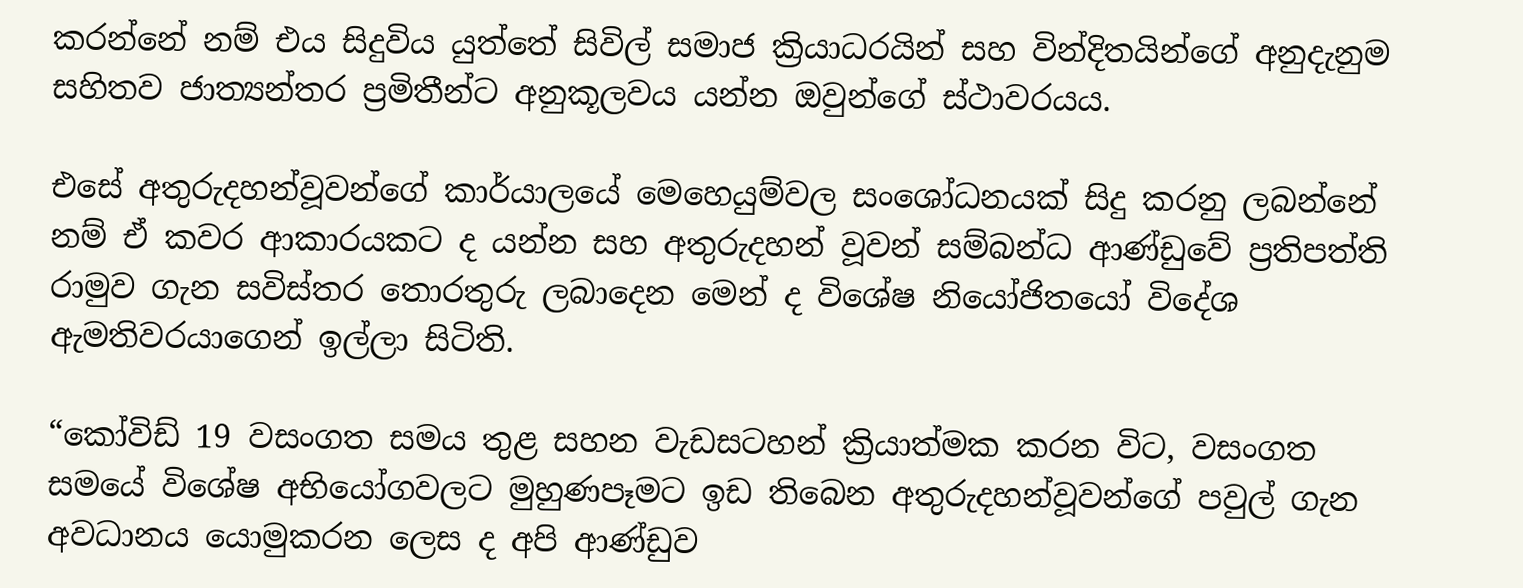කරන්නේ නම් එය සිදුවිය යුත්තේ සිවිල් සමාජ ක්‍රියාධරයින් සහ වින්දිතයින්ගේ අනුදැනුම සහිතව ජාත්‍යන්තර ප්‍රමිතීන්ට අනුකූලවය යන්න ඔවුන්ගේ ස්ථාවරයය.

එසේ අතුරුදහන්වූවන්ගේ කාර්යාලයේ මෙහෙයුම්වල සංශෝධනයක් සිදු කරනු ලබන්නේ නම් ඒ කවර ආකාරයකට ද යන්න සහ අතුරුදහන් වූවන් සම්බන්ධ ආණ්ඩුවේ ප්‍රතිපත්ති රාමුව ගැන සවිස්තර තොරතුරු ලබාදෙන මෙන් ද විශේෂ නියෝජිතයෝ විදේශ ඇමතිවරයාගෙන් ඉල්ලා සිටිති.

“කෝවිඩ් 19 වසංගත සමය තුළ සහන වැඩසටහන් ක්‍රියාත්මක කරන විට, වසංගත සමයේ විශේෂ අභියෝගවලට මුහුණපෑමට ඉඩ තිබෙන අතුරුදහන්වූවන්ගේ පවුල් ගැන අවධානය යොමුකරන ලෙස ද අපි ආණ්ඩුව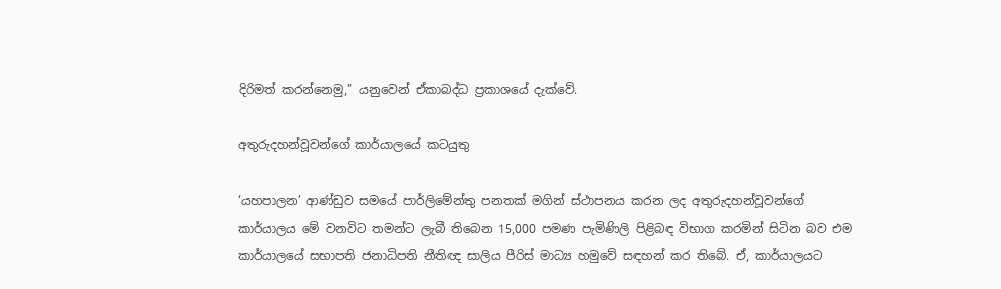දිරිමත් කරන්නෙමු,” යනුවෙන් ඒකාබද්ධ ප්‍රකාශයේ දැක්වේ.

අතුරුදහන්වූවන්ගේ කාර්යාලයේ කටයුතු

‘යහපාලන’ ආණ්ඩුව සමයේ පාර්ලිමේන්තු පනතක් මගින් ස්ථාපනය කරන ලද අතුරුදහන්වූවන්ගේ කාර්යාලය මේ වනවිට තමන්ට ලැබී තිබෙන 15,000 පමණ පැමිණිලි පිළිබඳ විභාග කරමින් සිටින බව එම කාර්යාලයේ සභාපති ජනාධිපති නීතිඥ සාලිය පීරිස් මාධ්‍ය හමුවේ සඳහන් කර තිබේ. ඒ, කාර්යාලයට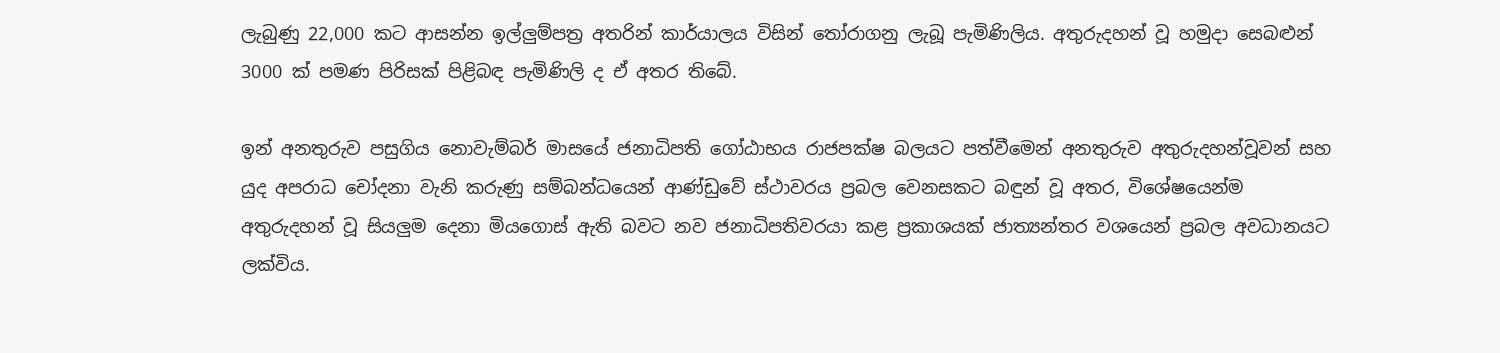ලැබුණු 22,000 කට ආසන්න ඉල්ලුම්පත්‍ර අතරින් කාර්යාලය විසින් තෝරාගනු ලැබූ පැමිණිලිය. අතුරුදහන් වූ හමුදා සෙබළුන් 3000 ක් පමණ පිරිසක් පිළිබඳ පැමිණිලි ද ඒ අතර තිබේ.

ඉන් අනතුරුව පසුගිය නොවැම්බර් මාසයේ ජනාධිපති ගෝඨාභය රාජපක්ෂ බලයට පත්වීමෙන් අනතුරුව අතුරුදහන්වූවන් සහ යුද අපරාධ චෝදනා වැනි කරුණු සම්බන්ධයෙන් ආණ්ඩුවේ ස්ථාවරය ප්‍රබල වෙනසකට බඳුන් වූ අතර, විශේෂයෙන්ම අතුරුදහන් වූ සියලුම දෙනා මියගොස් ඇති බවට නව ජනාධිපතිවරයා කළ ප්‍රකාශයක් ජාත්‍යන්තර වශයෙන් ප්‍රබල අවධානයට ලක්විය.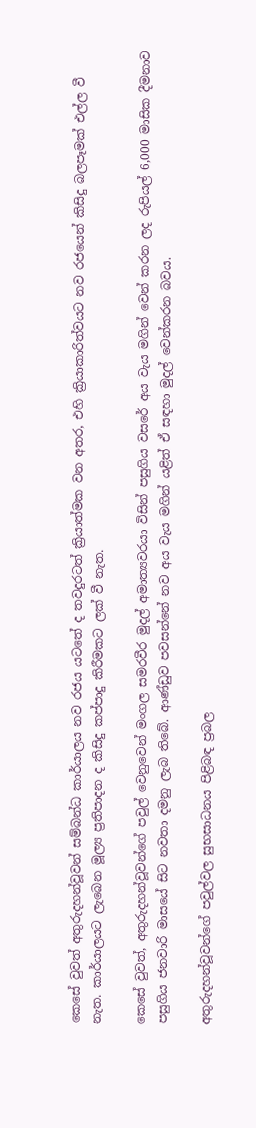කෙසේ වුවත් අතුරුදහන්වූවන් සම්බන්ධ කාර්යාලය නව රජය යටතේ ද තවදුරටත් ක්‍රියාත්මක වන අතර, එහි ක්‍රියාකාරිත්වයට නව රජයෙන් කිසිදු බලපෑමක් එල්ල වී නැත. කාර්යාලයට ලැබෙන මූල්‍ය ප්‍රතිපාදන ද කිසිදු කප්පාදු කිරීමකට ලක් වී නැත.

කෙසේ වුවත්, අතුරුදහන්වූවන්ගේ පවුල් වෙනුවෙන් මංගල සමරවීර මුදල් අමාත්‍යවරයා විසින් පසුගිය වසරේ අය වැය මගින් වෙන් කරන ලද රුපියල් 6,000 මාසික දීමනාව පසුගිය ජනවාරි මාසයේ සිට නවතා දමනු ලැබ තිබේ. ආණ්ඩුව පවසන්නේ නව අය වැය මගින් යළිත් ඒ සඳහා මුදල් වෙන්කරන බවය.

අතුරුදහන්වූවන්ගේ පවුල්වල සුභසාධනය පිළිබඳ ප්‍රබල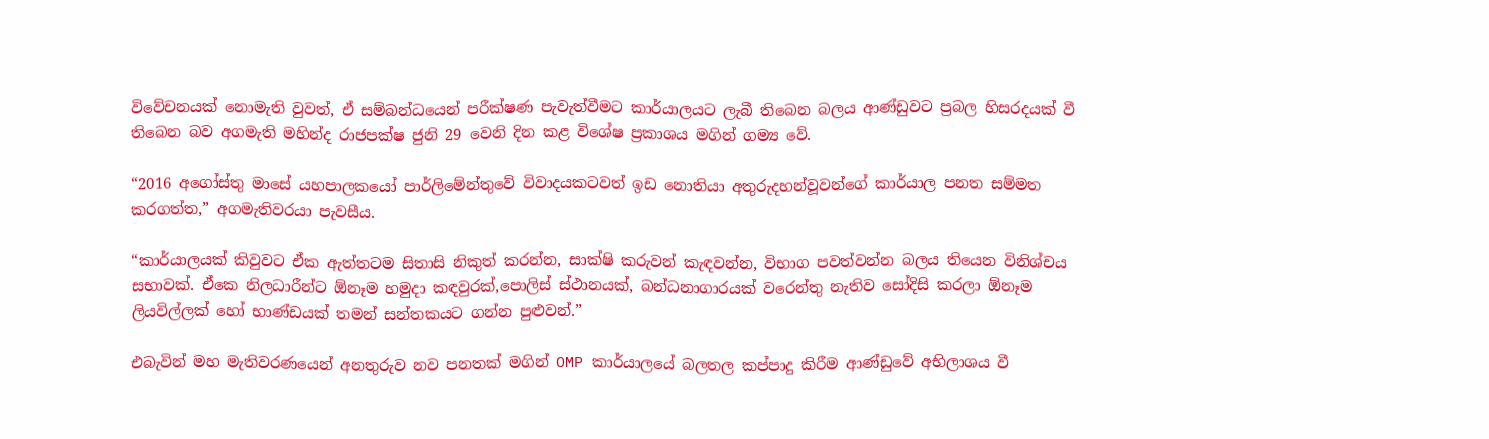විවේචනයක් නොමැති වුවත්, ඒ සම්බන්ධයෙන් පරීක්ෂණ පැවැත්වීමට කාර්යාලයට ලැබී තිබෙන බලය ආණ්ඩුවට ප්‍රබල හිසරදයක් වී තිබෙන බව අගමැති මහින්ද රාජපක්ෂ ජුනි 29 වෙනි දින කළ විශේෂ ප්‍රකාශය මගින් ගම්‍ය වේ.

“2016 අගෝස්තු මාසේ යහපාලකයෝ පාර්ලිමේන්තුවේ විවාදයකටවත් ඉඩ නොතියා අතුරුදහන්වූවන්ගේ කාර්යාල පනත සම්මත කරගත්ත,” අගමැතිවරයා පැවසීය.

“කාර්යාලයක් කිවුවට ඒක ඇත්තටම සිතාසි නිකුත් කරන්න, සාක්ෂි කරුවන් කැඳවන්න, විභාග පවත්වන්න බලය තියෙන විනිශ්චය සභාවක්. ඒකෙ නිලධාරීන්ට ඕනෑම හමුදා කඳවුරක්,පොලිස් ස්ථානයක්, බන්ධනාගාරයක් වරෙන්තු නැතිව සෝදිසි කරලා ඕනෑම ලියවිල්ලක් හෝ භාණ්ඩයක් තමන් සන්තකයට ගන්න පුළුවන්.”

එබැවින් මහ මැතිවරණයෙන් අනතුරුව නව පනතක් මගින් OMP කාර්යාලයේ බලතල කප්පාදු කිරීම ආණ්ඩුවේ අභිලාශය වී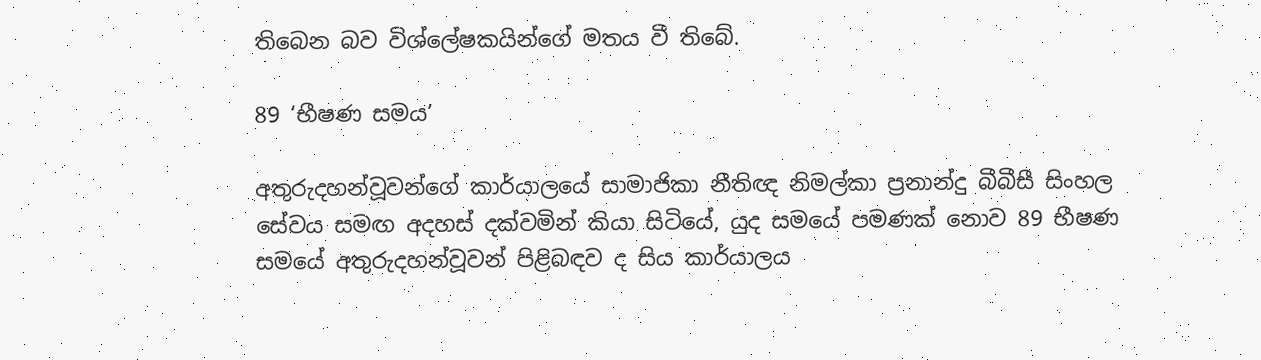තිබෙන බව විශ්ලේෂකයින්ගේ මතය වී තිබේ.

89 ‘භීෂණ සමය’

අතුරුදහන්වූවන්ගේ කාර්යාලයේ සාමාජිකා නීතිඥ නිමල්කා ප්‍රනාන්දු බීබීසී සිංහල සේවය සමඟ අදහස් දක්වමින් කියා සිටියේ, යුද සමයේ පමණක් නොව 89 භීෂණ සමයේ අතුරුදහන්වූවන් පිළිබඳව ද සිය කාර්යාලය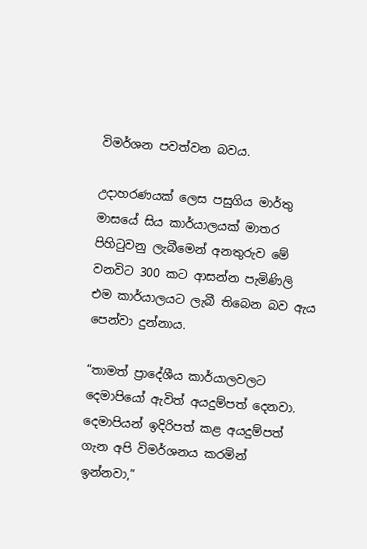විමර්ශන පවත්වන බවය.

උදාහරණයක් ලෙස පසුගිය මාර්තු මාසයේ සිය කාර්යාලයක් මාතර පිහිටුවනු ලැබීමෙන් අනතුරුව මේ වනවිට 300 කට ආසන්න පැමිණිලි එම කාර්යාලයට ලැබී තිබෙන බව ඇය පෙන්වා දුන්නාය.

“තාමත් ප්‍රාදේශීය කාර්යාලවලට දෙමාපියෝ ඇවිත් අයදුම්පත් දෙනවා. දෙමාපියන් ඉදිරිපත් කළ අයදුම්පත් ගැන අපි විමර්ශනය කරමින් ඉන්නවා,”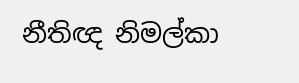නීතිඥ නිමල්කා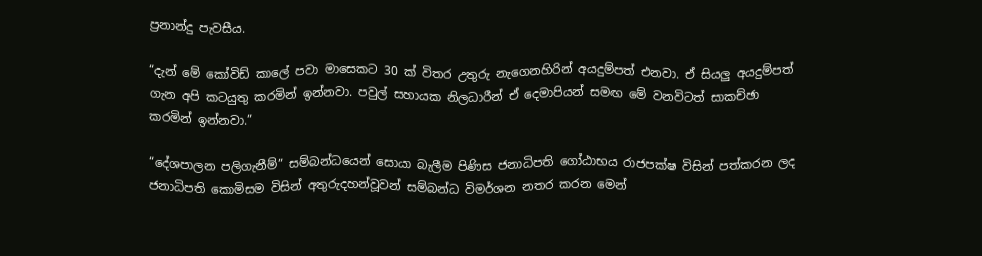ප්‍රනාන්දු පැවසීය.

“දැන් මේ කෝවිඩ් කාලේ පවා මාසෙකට 30 ක් විතර උතුරු නැගෙනහිරින් අයදුම්පත් එනවා. ඒ සියලු අයදුම්පත් ගැන අපි කටයුතු කරමින් ඉන්නවා. පවුල් සහායක නිලධාරීන් ඒ දෙමාපියන් සමඟ මේ වනවිටත් සාකච්ඡා කරමින් ඉන්නවා.”

“දේශපාලන පලිගැනීම්” සම්බන්ධයෙන් සොයා බැලීම පිණිස ජනාධිපති ගෝඨාභය රාජපක්ෂ විසින් පත්කරන ලද ජනාධිපති කොමිසම විසින් අතුරුදහන්වූවන් සම්බන්ධ විමර්ශන නතර කරන මෙන්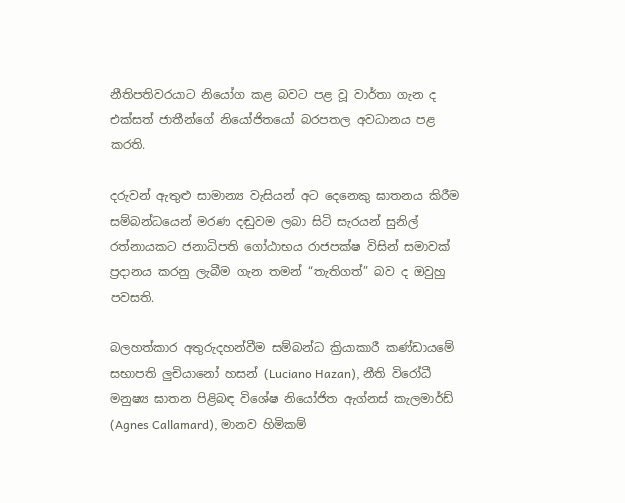නීතිපතිවරයාට නියෝග කළ බවට පළ වූ වාර්තා ගැන ද එක්සත් ජාතීන්ගේ නියෝජිතයෝ බරපතල අවධානය පළ කරති.

දරුවන් ඇතුළු සාමාන්‍ය වැසියන් අට දෙනෙකු ඝාතනය කිරීම සම්බන්ධයෙන් මරණ දඬුවම ලබා සිටි සැරයන් සුනිල් රත්නායකට ජනාධිපති ගෝඨාභය රාජපක්ෂ විසින් සමාවක් ප්‍රදානය කරනු ලැබීම ගැන තමන් “තැතිගත්” බව ද ඔවුහු පවසති.

බලහත්කාර අතුරුදහන්වීම සම්බන්ධ ක්‍රියාකාරී කණ්ඩායමේ සභාපති ලුචියානෝ හසන් (Luciano Hazan), නීති විරෝධී මනුෂ්‍ය ඝාතන පිළිබඳ විශේෂ නියෝජිත ඇග්නස් කැලමාර්ඩ් (Agnes Callamard), මානව හිමිකම්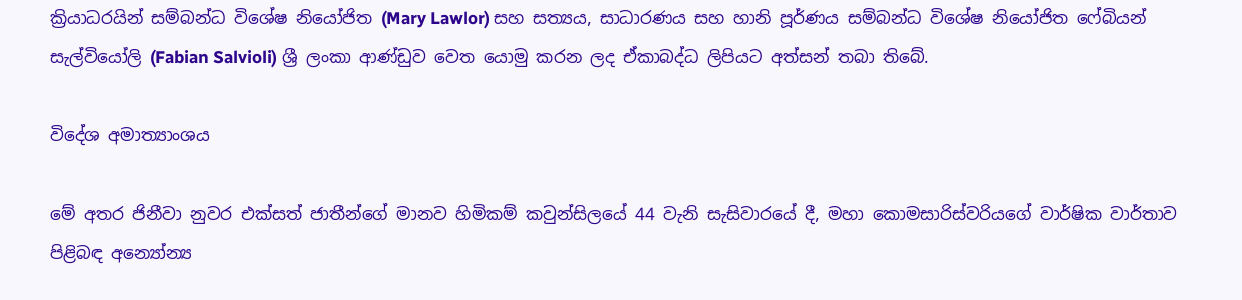ක්‍රියාධරයින් සම්බන්ධ විශේෂ නියෝජිත (Mary Lawlor) සහ සත්‍යය, සාධාරණය සහ හානි පූර්ණය සම්බන්ධ විශේෂ නියෝජිත ෆේබියන් සැල්වියෝලි (Fabian Salvioli) ශ්‍රී ලංකා ආණ්ඩුව වෙත යොමු කරන ලද ඒකාබද්ධ ලිපියට අත්සන් තබා තිබේ.

විදේශ අමාත්‍යාංශය

මේ අතර ජිනීවා නුවර එක්සත් ජාතීන්ගේ මානව හිමිකම් කවුන්සිලයේ 44 වැනි සැසිවාරයේ දී, මහා කොමසාරිස්වරියගේ වාර්ෂික වාර්තාව පිළිබඳ අන්‍යෝන්‍ය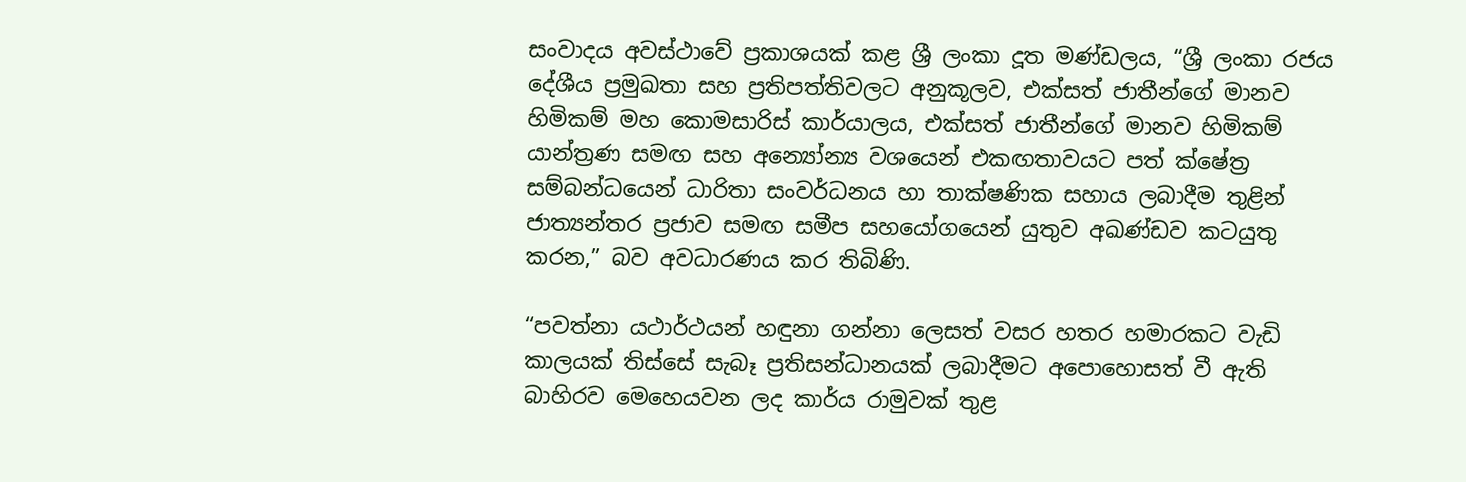සංවාදය අවස්ථාවේ ප්‍රකාශයක් කළ ශ්‍රී ලංකා දූත මණ්ඩලය, “ශ්‍රී ලංකා රජය දේශීය ප්‍රමුඛතා සහ ප්‍රතිපත්තිවලට අනුකූලව, එක්සත් ජාතීන්ගේ මානව හිමිකම් මහ කොමසාරිස් කාර්යාලය, එක්සත් ජාතීන්ගේ මානව හිමිකම් යාන්ත්‍රණ සමඟ සහ අන්‍යෝන්‍ය වශයෙන් එකඟතාවයට පත් ක්ෂේත්‍ර සම්බන්ධයෙන් ධාරිතා සංවර්ධනය හා තාක්ෂණික සහාය ලබාදීම තුළින් ජාත්‍යන්තර ප්‍රජාව සමඟ සමීප සහයෝගයෙන් යුතුව අඛණ්ඩව කටයුතු කරන,” බව අවධාරණය කර තිබිණි.

“පවත්නා යථාර්ථයන් හඳුනා ගන්නා ලෙසත් වසර හතර හමාරකට වැඩි කාලයක් තිස්සේ සැබෑ ප්‍රතිසන්ධානයක් ලබාදීමට අපොහොසත් වී ඇති බාහිරව මෙහෙයවන ලද කාර්ය රාමුවක් තුළ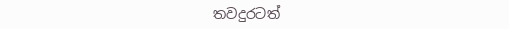තවදුරටත්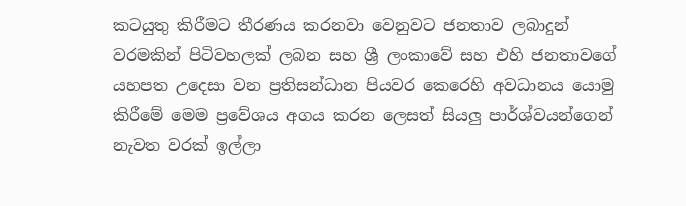කටයුතු කිරීමට තීරණය කරනවා වෙනුවට ජනතාව ලබාදුන් වරමකින් පිටිවහලක් ලබන සහ ශ්‍රී ලංකාවේ සහ එහි ජනතාවගේ යහපත උදෙසා වන ප්‍රතිසන්ධාන පියවර කෙරෙහි අවධානය යොමු කිරීමේ මෙම ප්‍රවේශය අගය කරන ලෙසත් සියලු පාර්ශ්වයන්ගෙන් නැවත වරක් ඉල්ලා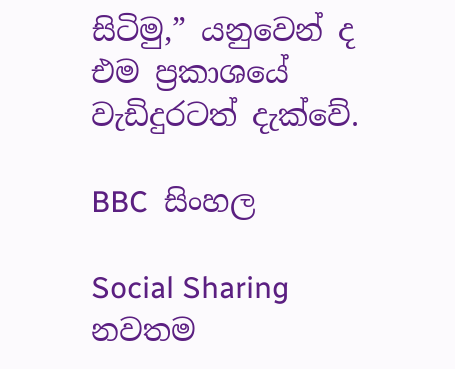සිටිමු,” යනුවෙන් ද එම ප්‍රකාශයේ වැඩිදුරටත් දැක්වේ.

BBC  සිංහල

Social Sharing
නවතම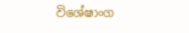විශේෂාංග